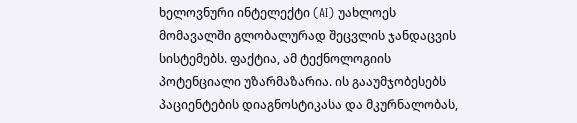ხელოვნური ინტელექტი (AI) უახლოეს მომავალში გლობალურად შეცვლის ჯანდაცვის სისტემებს. ფაქტია, ამ ტექნოლოგიის პოტენციალი უზარმაზარია. ის გააუმჯობესებს პაციენტების დიაგნოსტიკასა და მკურნალობას,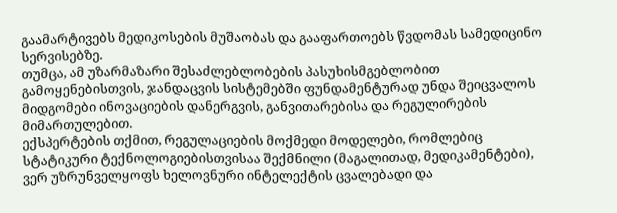გაამარტივებს მედიკოსების მუშაობას და გააფართოებს წვდომას სამედიცინო სერვისებზე.
თუმცა, ამ უზარმაზარი შესაძლებლობების პასუხისმგებლობით გამოყენებისთვის, ჯანდაცვის სისტემებში ფუნდამენტურად უნდა შეიცვალოს მიდგომები ინოვაციების დანერგვის, განვითარებისა და რეგულირების მიმართულებით.
ექსპერტების თქმით, რეგულაციების მოქმედი მოდელები, რომლებიც სტატიკური ტექნოლოგიებისთვისაა შექმნილი (მაგალითად, მედიკამენტები), ვერ უზრუნველყოფს ხელოვნური ინტელექტის ცვალებადი და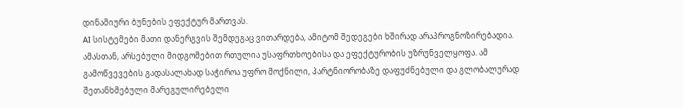დინამიური ბუნების ეფექტურ მართვას.
AI სისტემები მათი დანერგვის შემდეგაც ვითარდება, ამიტომ შედეგები ხშირად არაპროგნოზირებადია. ამასთან, არსებული მიდგომებით რთულია უსაფრთხოებისა და ეფექტურობის უზრუნველყოფა. ამ გამოწვევების გადასალახად საჭიროა უფრო მოქნილი, პარტნიორობაზე დაფუძნებული და გლობალურად შეთანხმებული მარეგულირებელი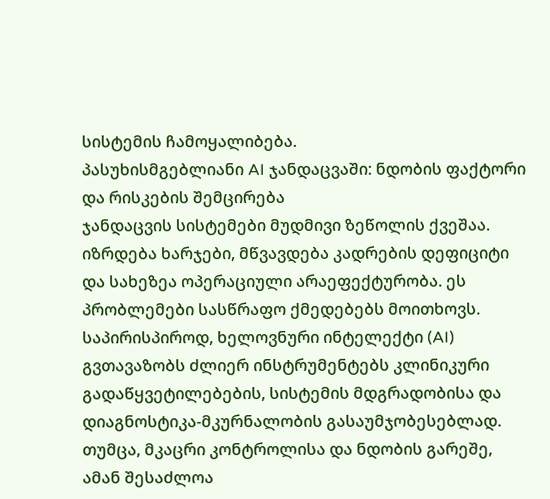სისტემის ჩამოყალიბება.
პასუხისმგებლიანი AI ჯანდაცვაში: ნდობის ფაქტორი და რისკების შემცირება
ჯანდაცვის სისტემები მუდმივი ზეწოლის ქვეშაა. იზრდება ხარჯები, მწვავდება კადრების დეფიციტი და სახეზეა ოპერაციული არაეფექტურობა. ეს პრობლემები სასწრაფო ქმედებებს მოითხოვს.
საპირისპიროდ, ხელოვნური ინტელექტი (AI) გვთავაზობს ძლიერ ინსტრუმენტებს კლინიკური გადაწყვეტილებების, სისტემის მდგრადობისა და დიაგნოსტიკა-მკურნალობის გასაუმჯობესებლად. თუმცა, მკაცრი კონტროლისა და ნდობის გარეშე, ამან შესაძლოა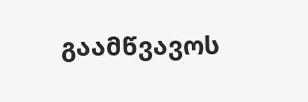გაამწვავოს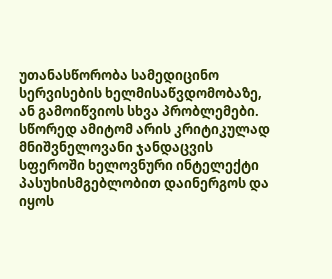უთანასწორობა სამედიცინო სერვისების ხელმისაწვდომობაზე, ან გამოიწვიოს სხვა პრობლემები.
სწორედ ამიტომ არის კრიტიკულად მნიშვნელოვანი ჯანდაცვის სფეროში ხელოვნური ინტელექტი პასუხისმგებლობით დაინერგოს და იყოს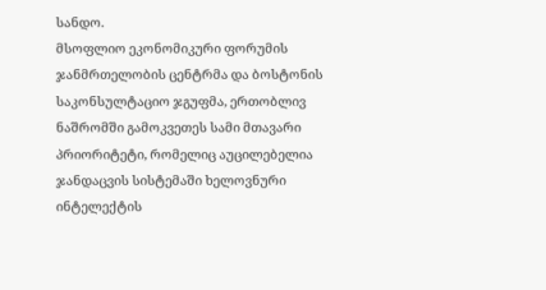სანდო.
მსოფლიო ეკონომიკური ფორუმის ჯანმრთელობის ცენტრმა და ბოსტონის საკონსულტაციო ჯგუფმა, ერთობლივ ნაშრომში გამოკვეთეს სამი მთავარი პრიორიტეტი, რომელიც აუცილებელია ჯანდაცვის სისტემაში ხელოვნური ინტელექტის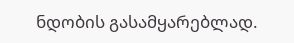ნდობის გასამყარებლად.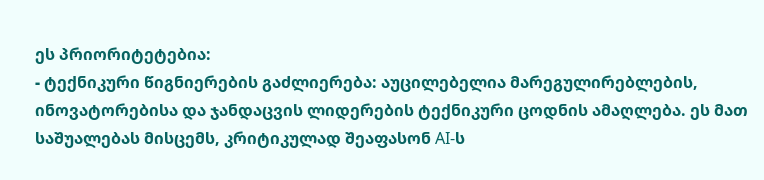ეს პრიორიტეტებია:
- ტექნიკური წიგნიერების გაძლიერება: აუცილებელია მარეგულირებლების, ინოვატორებისა და ჯანდაცვის ლიდერების ტექნიკური ცოდნის ამაღლება. ეს მათ საშუალებას მისცემს, კრიტიკულად შეაფასონ AI-ს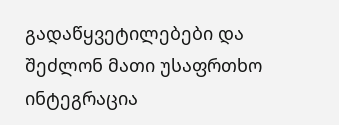გადაწყვეტილებები და შეძლონ მათი უსაფრთხო ინტეგრაცია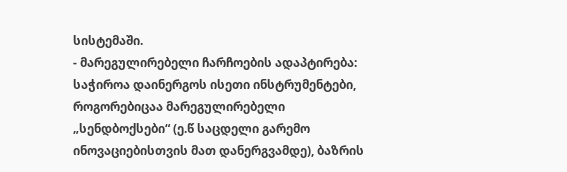სისტემაში.
- მარეგულირებელი ჩარჩოების ადაპტირება: საჭიროა დაინერგოს ისეთი ინსტრუმენტები, როგორებიცაა მარეგულირებელი „სენდბოქსები“ (ე.წ საცდელი გარემო ინოვაციებისთვის მათ დანერგვამდე), ბაზრის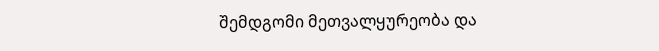შემდგომი მეთვალყურეობა და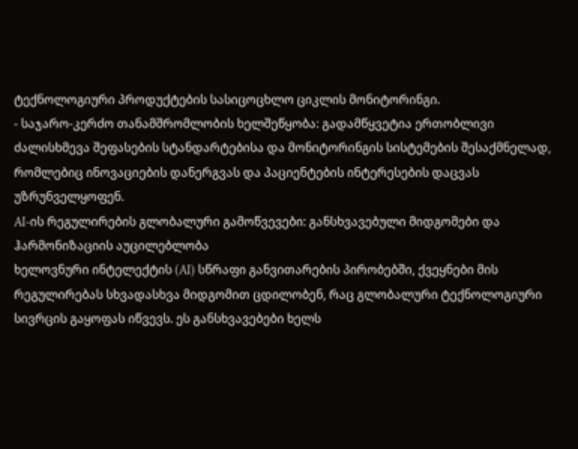ტექნოლოგიური პროდუქტების სასიცოცხლო ციკლის მონიტორინგი.
- საჯარო-კერძო თანამშრომლობის ხელშეწყობა: გადამწყვეტია ერთობლივი ძალისხმევა შეფასების სტანდარტებისა და მონიტორინგის სისტემების შესაქმნელად, რომლებიც ინოვაციების დანერგვას და პაციენტების ინტერესების დაცვას უზრუნველყოფენ.
AI-ის რეგულირების გლობალური გამოწვევები: განსხვავებული მიდგომები და ჰარმონიზაციის აუცილებლობა
ხელოვნური ინტელექტის (AI) სწრაფი განვითარების პირობებში, ქვეყნები მის რეგულირებას სხვადასხვა მიდგომით ცდილობენ, რაც გლობალური ტექნოლოგიური სივრცის გაყოფას იწვევს. ეს განსხვავებები ხელს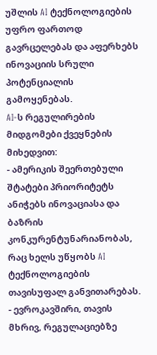უშლის AI ტექნოლოგიების უფრო ფართოდ გავრცელებას და აფერხებს ინოვაციის სრული პოტენციალის გამოყენებას.
AI-ს რეგულირების მიდგომები ქვეყნების მიხედვით:
- ამერიკის შეერთებული შტატები პრიორიტეტს ანიჭებს ინოვაციასა და ბაზრის კონკურენტუნარიანობას, რაც ხელს უწყობს AI ტექნოლოგიების თავისუფალ განვითარებას.
- ევროკავშირი, თავის მხრივ, რეგულაციებზე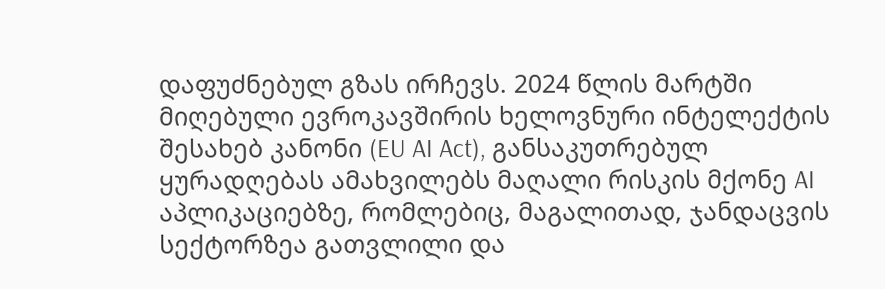დაფუძნებულ გზას ირჩევს. 2024 წლის მარტში მიღებული ევროკავშირის ხელოვნური ინტელექტის შესახებ კანონი (EU AI Act), განსაკუთრებულ ყურადღებას ამახვილებს მაღალი რისკის მქონე AI აპლიკაციებზე, რომლებიც, მაგალითად, ჯანდაცვის სექტორზეა გათვლილი და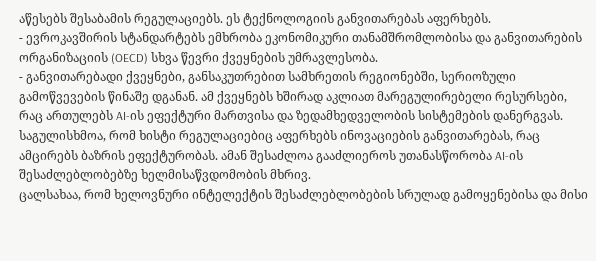აწესებს შესაბამის რეგულაციებს. ეს ტექნოლოგიის განვითარებას აფერხებს.
- ევროკავშირის სტანდარტებს ემხრობა ეკონომიკური თანამშრომლობისა და განვითარების ორგანიზაციის (OECD) სხვა წევრი ქვეყნების უმრავლესობა.
- განვითარებადი ქვეყნები, განსაკუთრებით სამხრეთის რეგიონებში, სერიოზული გამოწვევების წინაშე დგანან. ამ ქვეყნებს ხშირად აკლიათ მარეგულირებელი რესურსები, რაც ართულებს AI-ის ეფექტური მართვისა და ზედამხედველობის სისტემების დანერგვას.
საგულისხმოა, რომ ხისტი რეგულაციებიც აფერხებს ინოვაციების განვითარებას, რაც ამცირებს ბაზრის ეფექტურობას. ამან შესაძლოა გააძლიეროს უთანასწორობა AI-ის შესაძლებლობებზე ხელმისაწვდომობის მხრივ.
ცალსახაა, რომ ხელოვნური ინტელექტის შესაძლებლობების სრულად გამოყენებისა და მისი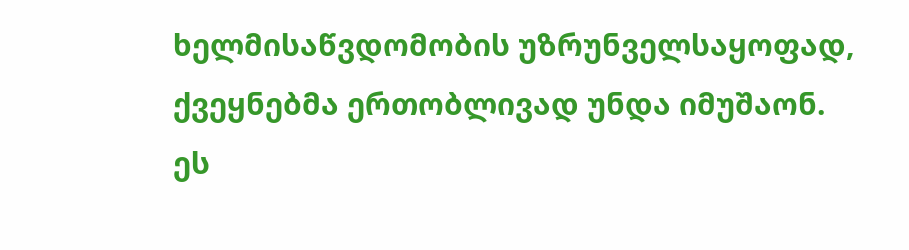ხელმისაწვდომობის უზრუნველსაყოფად, ქვეყნებმა ერთობლივად უნდა იმუშაონ. ეს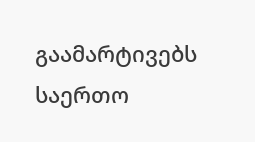გაამარტივებს საერთო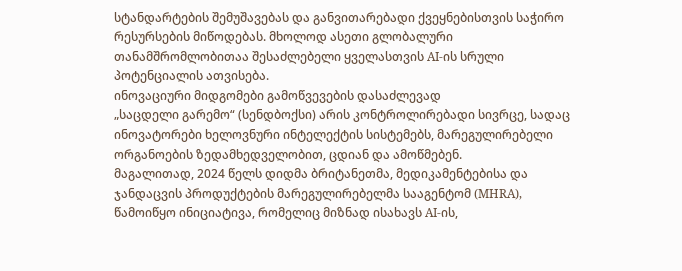სტანდარტების შემუშავებას და განვითარებადი ქვეყნებისთვის საჭირო რესურსების მიწოდებას. მხოლოდ ასეთი გლობალური თანამშრომლობითაა შესაძლებელი ყველასთვის AI-ის სრული პოტენციალის ათვისება.
ინოვაციური მიდგომები გამოწვევების დასაძლევად
„საცდელი გარემო“ (სენდბოქსი) არის კონტროლირებადი სივრცე, სადაც ინოვატორები ხელოვნური ინტელექტის სისტემებს, მარეგულირებელი ორგანოების ზედამხედველობით, ცდიან და ამოწმებენ.
მაგალითად, 2024 წელს დიდმა ბრიტანეთმა, მედიკამენტებისა და ჯანდაცვის პროდუქტების მარეგულირებელმა სააგენტომ (MHRA), წამოიწყო ინიციატივა, რომელიც მიზნად ისახავს AI-ის,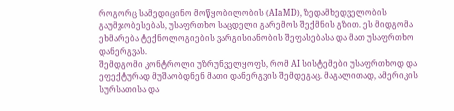როგორც სამედიცინო მოწყობილობის (AIaMD), ზედამხედველობის გაუმჯობესებას, უსაფრთხო საცდელი გარემოს შექმნის გზით. ეს მიდგომა ეხმარება ტექნოლოგიების ვარგისიანობის შეფასებასა და მათ უსაფრთხო დანერგვას.
შემდგომი კონტროლი უზრუნველყოფს, რომ AI სისტემები უსაფრთხოდ და ეფექტურად მუშაობდნენ მათი დანერგვის შემდეგაც. მაგალითად, ამერიკის სურსათისა და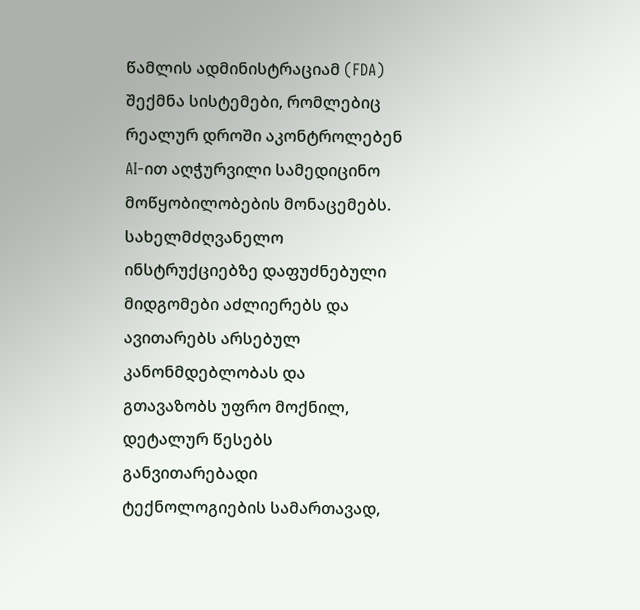წამლის ადმინისტრაციამ (FDA) შექმნა სისტემები, რომლებიც რეალურ დროში აკონტროლებენ AI-ით აღჭურვილი სამედიცინო მოწყობილობების მონაცემებს.
სახელმძღვანელო ინსტრუქციებზე დაფუძნებული მიდგომები აძლიერებს და ავითარებს არსებულ კანონმდებლობას და გთავაზობს უფრო მოქნილ, დეტალურ წესებს განვითარებადი ტექნოლოგიების სამართავად,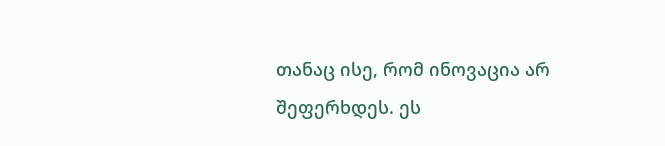თანაც ისე, რომ ინოვაცია არ შეფერხდეს. ეს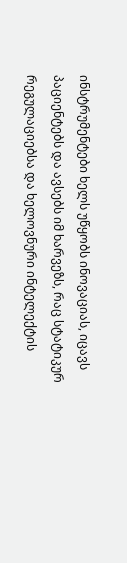ინსტრუმენტები ხელს უწყობს ინოვაციას, იცავს პაციენტებს და ავსებს იმ ხარვეზს, რაც სტატიკურ რეგულაციებსა და ხელოვნური ინტელექტის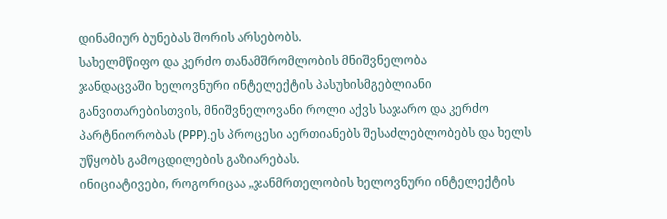დინამიურ ბუნებას შორის არსებობს.
სახელმწიფო და კერძო თანამშრომლობის მნიშვნელობა
ჯანდაცვაში ხელოვნური ინტელექტის პასუხისმგებლიანი განვითარებისთვის, მნიშვნელოვანი როლი აქვს საჯარო და კერძო პარტნიორობას (PPP).ეს პროცესი აერთიანებს შესაძლებლობებს და ხელს უწყობს გამოცდილების გაზიარებას.
ინიციატივები, როგორიცაა „ჯანმრთელობის ხელოვნური ინტელექტის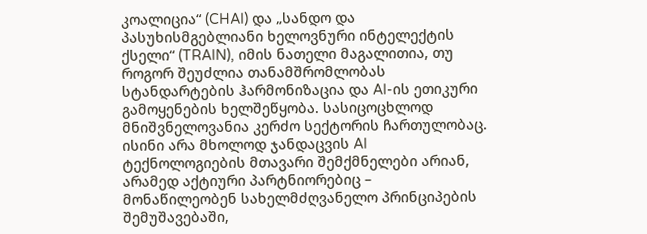კოალიცია“ (CHAI) და „სანდო და პასუხისმგებლიანი ხელოვნური ინტელექტის ქსელი“ (TRAIN), იმის ნათელი მაგალითია, თუ როგორ შეუძლია თანამშრომლობას სტანდარტების ჰარმონიზაცია და AI-ის ეთიკური გამოყენების ხელშეწყობა. სასიცოცხლოდ მნიშვნელოვანია კერძო სექტორის ჩართულობაც. ისინი არა მხოლოდ ჯანდაცვის AI ტექნოლოგიების მთავარი შემქმნელები არიან, არამედ აქტიური პარტნიორებიც – მონაწილეობენ სახელმძღვანელო პრინციპების შემუშავებაში,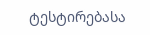ტესტირებასა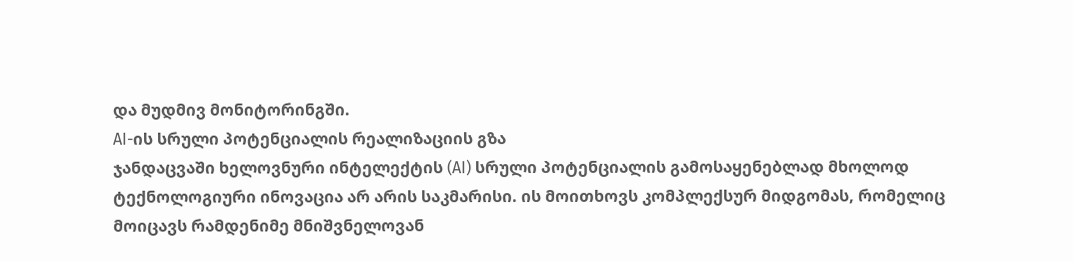და მუდმივ მონიტორინგში.
AI-ის სრული პოტენციალის რეალიზაციის გზა
ჯანდაცვაში ხელოვნური ინტელექტის (AI) სრული პოტენციალის გამოსაყენებლად მხოლოდ ტექნოლოგიური ინოვაცია არ არის საკმარისი. ის მოითხოვს კომპლექსურ მიდგომას, რომელიც მოიცავს რამდენიმე მნიშვნელოვან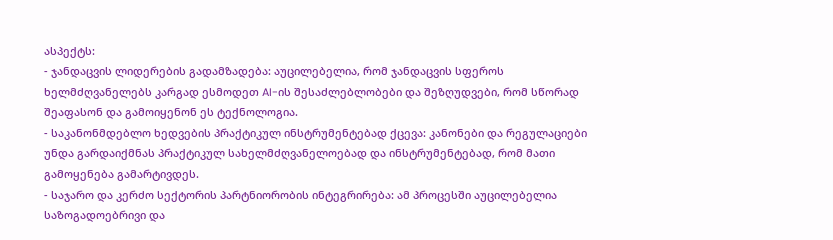ასპექტს:
- ჯანდაცვის ლიდერების გადამზადება: აუცილებელია, რომ ჯანდაცვის სფეროს ხელმძღვანელებს კარგად ესმოდეთ AI-ის შესაძლებლობები და შეზღუდვები, რომ სწორად შეაფასონ და გამოიყენონ ეს ტექნოლოგია.
- საკანონმდებლო ხედვების პრაქტიკულ ინსტრუმენტებად ქცევა: კანონები და რეგულაციები უნდა გარდაიქმნას პრაქტიკულ სახელმძღვანელოებად და ინსტრუმენტებად, რომ მათი გამოყენება გამარტივდეს.
- საჯარო და კერძო სექტორის პარტნიორობის ინტეგრირება: ამ პროცესში აუცილებელია საზოგადოებრივი და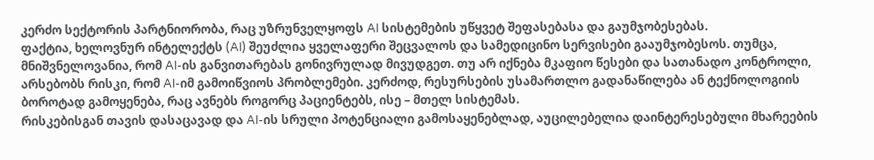კერძო სექტორის პარტნიორობა, რაც უზრუნველყოფს AI სისტემების უწყვეტ შეფასებასა და გაუმჯობესებას.
ფაქტია, ხელოვნურ ინტელექტს (AI) შეუძლია ყველაფერი შეცვალოს და სამედიცინო სერვისები გააუმჯობესოს. თუმცა, მნიშვნელოვანია, რომ AI-ის განვითარებას გონივრულად მივუდგეთ. თუ არ იქნება მკაფიო წესები და სათანადო კონტროლი, არსებობს რისკი, რომ AI-იმ გამოიწვიოს პრობლემები. კერძოდ, რესურსების უსამართლო გადანაწილება ან ტექნოლოგიის ბოროტად გამოყენება, რაც ავნებს როგორც პაციენტებს, ისე – მთელ სისტემას.
რისკებისგან თავის დასაცავად და AI-ის სრული პოტენციალი გამოსაყენებლად, აუცილებელია დაინტერესებული მხარეების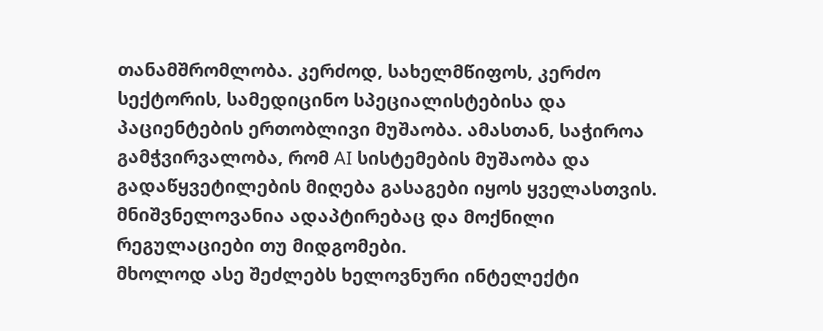თანამშრომლობა. კერძოდ, სახელმწიფოს, კერძო სექტორის, სამედიცინო სპეციალისტებისა და პაციენტების ერთობლივი მუშაობა. ამასთან, საჭიროა გამჭვირვალობა, რომ AI სისტემების მუშაობა და გადაწყვეტილების მიღება გასაგები იყოს ყველასთვის. მნიშვნელოვანია ადაპტირებაც და მოქნილი რეგულაციები თუ მიდგომები.
მხოლოდ ასე შეძლებს ხელოვნური ინტელექტი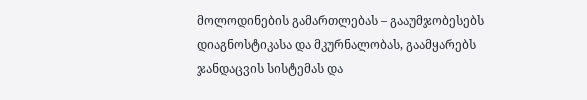მოლოდინების გამართლებას – გააუმჯობესებს დიაგნოსტიკასა და მკურნალობას, გაამყარებს ჯანდაცვის სისტემას და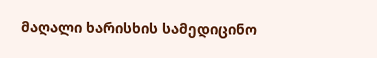მაღალი ხარისხის სამედიცინო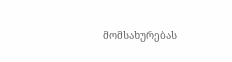მომსახურებას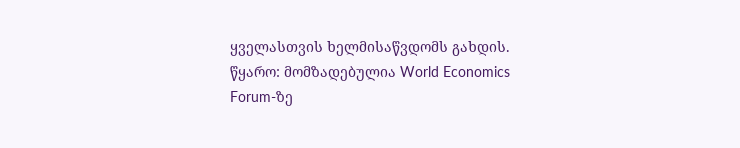ყველასთვის ხელმისაწვდომს გახდის.
წყარო: მომზადებულია World Economics Forum-ზე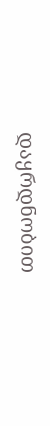დაყრდნობით